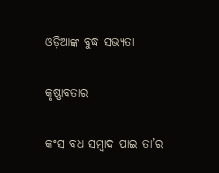ଓଡ଼ିଆଙ୍କ ବୁଦ୍ଧ ସଭ୍ୟତା

କୃଷ୍ଣାବତାର

କଂସ ବଧ ସମ୍ବାଦ ପାଇ ତା’ର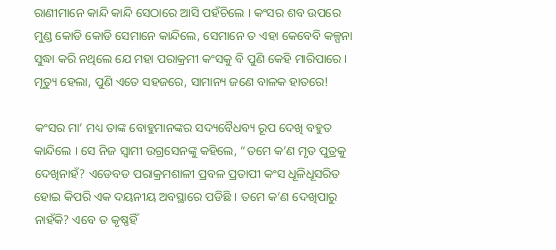ରାଣୀମାନେ କାନ୍ଦି କାନ୍ଦି ସେଠାରେ ଆସି ପହଁଚିଲେ । କଂସର ଶବ ଉପରେ ମୁଣ୍ଡ କୋଡି କୋଡି ସେମାନେ କାନ୍ଦିଲେ, ସେମାନେ ତ ଏହା କେବେବି କଳ୍ପନା ସୁଦ୍ଧା କରି ନଥିଲେ ଯେ ମହା ପରାକ୍ରମୀ କଂସକୁ ବି ପୁଣି କେହି ମାରିପାରେ । ମୃତ୍ୟୁ ହେଲା, ପୁଣି ଏତେ ସହଜରେ, ସାମାନ୍ୟ ଜଣେ ବାଳକ ହାତରେ!

କଂସର ମା’ ମଧ୍ୟ ତାଙ୍କ ବୋହୁମାନଙ୍କର ସଦ୍ୟବୈଧବ୍ୟ ରୂପ ଦେଖି ବହୁତ କାନ୍ଦିଲେ । ସେ ନିଜ ସ୍ୱାମୀ ଉଗ୍ରସେନଙ୍କୁ କହିଲେ, “ତମେ କ’ଣ ମୃତ ପୁତ୍ରକୁ ଦେଖିନାହଁ? ଏଡେବଡ ପରାକ୍ରମଶାଳୀ ପ୍ରବଳ ପ୍ରତାପୀ କଂସ ଧୂଳିଧୂସରିତ ହୋଇ କିପରି ଏକ ଦୟନୀୟ ଅବସ୍ଥାରେ ପଡିଛି । ତମେ କ’ଣ ଦେଖିପାରୁ ନାହଁକି? ଏବେ ତ କୃଷ୍ଣହିଁ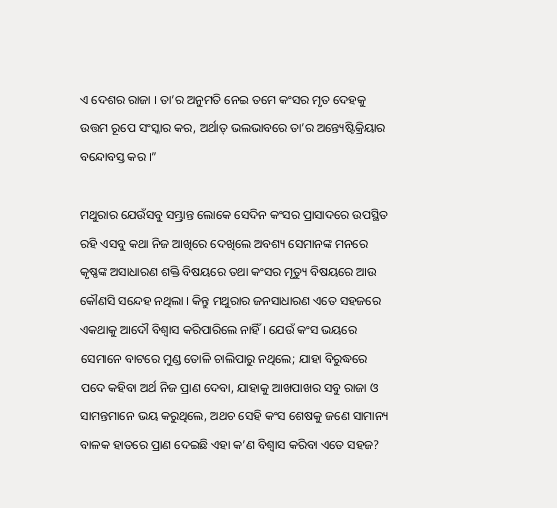ଏ ଦେଶର ରାଜା । ତା’ର ଅନୁମତି ନେଇ ତମେ କଂସର ମୃତ ଦେହକୁ ଉତ୍ତମ ରୂପେ ସଂସ୍କାର କର, ଅର୍ଥାତ୍ ଭଲଭାବରେ ତା’ର ଅନ୍ତ୍ୟେଷ୍ଟିକ୍ରିୟାର ବନ୍ଦୋବସ୍ତ କର ।”

ମଥୁରାର ଯେଉଁସବୁ ସମ୍ଭ୍ରାନ୍ତ ଲୋକେ ସେଦିନ କଂସର ପ୍ରାସାଦରେ ଉପସ୍ଥିତ ରହି ଏସବୁ କଥା ନିଜ ଆଖିରେ ଦେଖିଲେ ଅବଶ୍ୟ ସେମାନଙ୍କ ମନରେ କୃଷ୍ଣଙ୍କ ଅସାଧାରଣ ଶକ୍ତି ବିଷୟରେ ତଥା କଂସର ମୃତ୍ୟୁ ବିଷୟରେ ଆଉ କୌଣସି ସନ୍ଦେହ ନଥିଲା । କିନ୍ତୁ ମଥୁରାର ଜନସାଧାରଣ ଏତେ ସହଜରେ ଏକଥାକୁ ଆଦୌ ବିଶ୍ୱାସ କରିପାରିଲେ ନାହିଁ । ଯେଉଁ କଂସ ଭୟରେ ସେମାନେ ବାଟରେ ମୁଣ୍ଡ ତୋଳି ଚାଲିପାରୁ ନଥିଲେ; ଯାହା ବିରୁଦ୍ଧରେ ପଦେ କହିବା ଅର୍ଥ ନିଜ ପ୍ରାଣ ଦେବା, ଯାହାକୁ ଆଖପାଖର ସବୁ ରାଜା ଓ ସାମନ୍ତମାନେ ଭୟ କରୁଥିଲେ, ଅଥଚ ସେହି କଂସ ଶେଷକୁ ଜଣେ ସାମାନ୍ୟ ବାଳକ ହାତରେ ପ୍ରାଣ ଦେଇଛି ଏହା କ’ଣ ବିଶ୍ୱାସ କରିବା ଏତେ ସହଜ?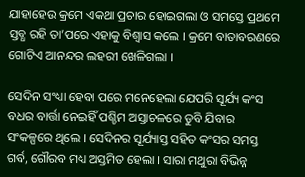ଯାହାହେଉ କ୍ରମେ ଏକଥା ପ୍ରଚାର ହୋଇଗଲା ଓ ସମସ୍ତେ ପ୍ରଥମେ ସ୍ତବ୍ଧ ରହି ତା’ପରେ ଏହାକୁ ବିଶ୍ୱାସ କଲେ । କ୍ରମେ ବାତାବରଣରେ ଗୋଟିଏ ଆନନ୍ଦର ଲହରୀ ଖେଳିଗଲା ।

ସେଦିନ ସଂଧ୍ୟା ହେବା ପରେ ମନେହେଲା ଯେପରି ସୂର୍ଯ୍ୟ କଂସ ବଧର ବାର୍ତ୍ତା ନେଇହିଁ ପଶ୍ଚିମ ଅସ୍ତାଚଳରେ ଡୁବି ଯିବାର ସଂକଳ୍ପରେ ଥିଲେ । ସେଦିନର ସୂର୍ଯ୍ୟାସ୍ତ ସହିତ କଂସର ସମସ୍ତ ଗର୍ବ, ଗୌରବ ମଧ୍ୟ ଅସ୍ତମିତ ହେଲା । ସାରା ମଥୁରା ବିଭିନ୍ନ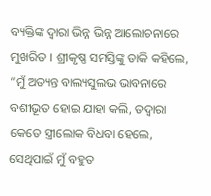ବ୍ୟକ୍ତିଙ୍କ ଦ୍ୱାରା ଭିନ୍ନ ଭିନ୍ନ ଆଲୋଚନାରେ ମୁଖରିତ । ଶ୍ରୀକୃଷ୍ଣ ସମସ୍ତିଙ୍କୁ ଡାକି କହିଲେ, “ମୁଁ ଅତ୍ୟନ୍ତ ବାଲ୍ୟସୁଲଭ ଭାବନାରେ ବଶୀଭୂତ ହୋଇ ଯାହା କଲି, ତଦ୍ୱାରା କେତେ ସ୍ତ୍ରୀଲୋକ ବିଧବା ହେଲେ, ସେଥିପାଇଁ ମୁଁ ବହୁତ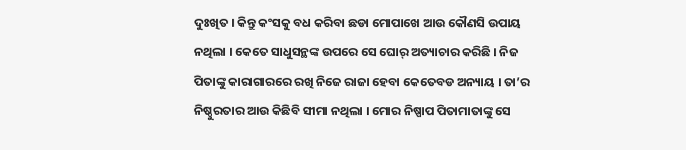ଦୁଃଖିତ । କିନ୍ତୁ କଂସକୁ ବଧ କରିବା ଛଡା ମୋପାଖେ ଆଉ କୌଣସି ଉପାୟ ନଥିଲା । କେତେ ସାଧୁସନ୍ଥଙ୍କ ଉପରେ ସେ ଘୋର୍ ଅତ୍ୟାଚାର କରିଛି । ନିଜ ପିତାଙ୍କୁ କାରାଗାରରେ ରଖି ନିଜେ ରାଜା ହେବା କେତେବଡ ଅନ୍ୟାୟ । ତା’ର ନିଷ୍ଠୁରତାର ଆଉ କିଛିବି ସୀମା ନଥିଲା । ମୋର ନିଷ୍ପାପ ପିତାମାତାଙ୍କୁ ସେ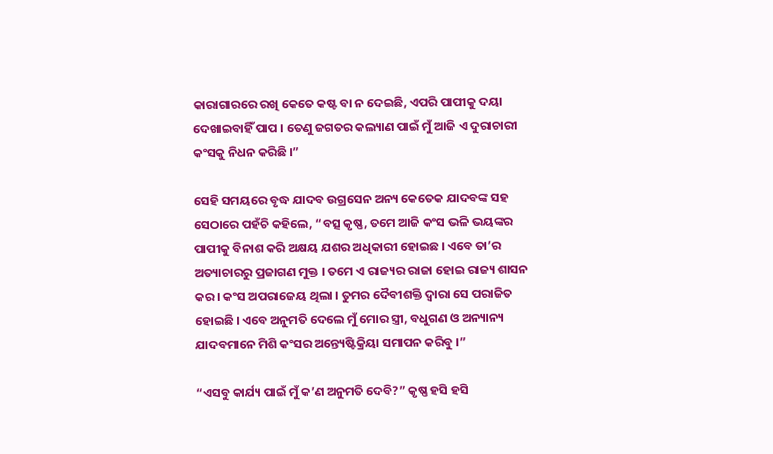କାରାଗାରରେ ରଖି କେତେ କଷ୍ଟ ବା ନ ଦେଇଛି, ଏପରି ପାପୀକୁ ଦୟା ଦେଖାଇବାହିଁ ପାପ । ତେଣୁ ଜଗତର କଲ୍ୟାଣ ପାଇଁ ମୁଁ ଆଜି ଏ ଦୁରାଚାରୀ କଂସକୁ ନିଧନ କରିଛି ।”

ସେହି ସମୟରେ ବୃଦ୍ଧ ଯାଦବ ଉଗ୍ରସେନ ଅନ୍ୟ କେତେକ ଯାଦବଙ୍କ ସହ ସେଠାରେ ପହଁଚି କହିଲେ, “ବତ୍ସ କୃଷ୍ଣ, ତମେ ଆଜି କଂସ ଭଳି ଭୟଙ୍କର ପାପୀକୁ ବିନାଶ କରି ଅକ୍ଷୟ ଯଶର ଅଧିକାରୀ ହୋଇଛ । ଏବେ ତା’ର ଅତ୍ୟାଚାରରୁ ପ୍ରଜାଗଣ ମୁକ୍ତ । ତମେ ଏ ରାଜ୍ୟର ରାଜା ହୋଇ ରାଜ୍ୟ ଶାସନ କର । କଂସ ଅପରାଜେୟ ଥିଲା । ତୁମର ଦୈବୀଶକ୍ତି ଦ୍ୱାରା ସେ ପରାଜିତ ହୋଇଛି । ଏବେ ଅନୁମତି ଦେଲେ ମୁଁ ମୋର ସ୍ତ୍ରୀ, ବଧୁଗଣ ଓ ଅନ୍ୟାନ୍ୟ ଯାଦବମାନେ ମିଶି କଂସର ଅନ୍ତ୍ୟେଷ୍ଟିକ୍ରିୟା ସମାପନ କରିବୁ ।”

“ଏସବୁ କାର୍ଯ୍ୟ ପାଇଁ ମୁଁ କ’ଣ ଅନୁମତି ଦେବି?” କୃଷ୍ଣ ହସି ହସି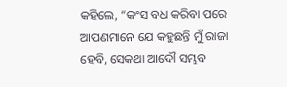କହିଲେ, “କଂସ ବଧ କରିବା ପରେ ଆପଣମାନେ ଯେ କହୁଛନ୍ତି ମୁଁ ରାଜା ହେବି, ସେକଥା ଆଦୌ ସମ୍ଭବ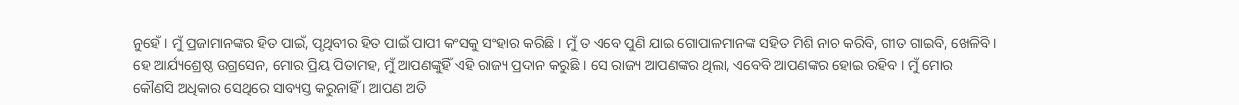ନୁହେଁ । ମୁଁ ପ୍ରଜାମାନଙ୍କର ହିତ ପାଇଁ, ପୃଥିବୀର ହିତ ପାଇଁ ପାପୀ କଂସକୁ ସଂହାର କରିଛି । ମୁଁ ତ ଏବେ ପୁଣି ଯାଇ ଗୋପାଳମାନଙ୍କ ସହିତ ମିଶି ନାଚ କରିବି, ଗୀତ ଗାଇବି, ଖେଳିବି । ହେ ଆର୍ଯ୍ୟଶ୍ରେଷ୍ଠ ଉଗ୍ରସେନ, ମୋର ପ୍ରିୟ ପିତାମହ, ମୁଁ ଆପଣଙ୍କୁହିଁ ଏହି ରାଜ୍ୟ ପ୍ରଦାନ କରୁଛି । ସେ ରାଜ୍ୟ ଆପଣଙ୍କର ଥିଲା, ଏବେବି ଆପଣଙ୍କର ହୋଇ ରହିବ । ମୁଁ ମୋର କୌଣସି ଅଧିକାର ସେଥିରେ ସାବ୍ୟସ୍ତ କରୁନାହିଁ । ଆପଣ ଅତି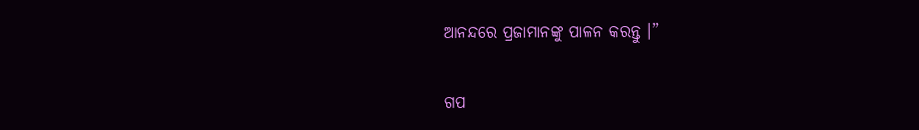ଆନନ୍ଦରେ ପ୍ରଜାମାନଙ୍କୁ ପାଳନ କରନ୍ତୁ ।”


ଗପ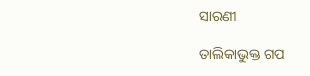ସାରଣୀ

ତାଲିକାଭୁକ୍ତ ଗପ